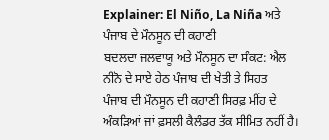Explainer: El Niño, La Niña ਅਤੇ ਪੰਜਾਬ ਦੇ ਮੌਨਸੂਨ ਦੀ ਕਹਾਣੀ
ਬਦਲਦਾ ਜਲਵਾਯੂ ਅਤੇ ਮੌਨਸੂਨ ਦਾ ਸੰਕਟ: ਐਲ ਨੀਨੋ ਦੇ ਸਾਏ ਹੇਠ ਪੰਜਾਬ ਦੀ ਖੇਤੀ ਤੇ ਸਿਹਤ
ਪੰਜਾਬ ਦੀ ਮੌਨਸੂਨ ਦੀ ਕਹਾਣੀ ਸਿਰਫ਼ ਮੀਂਹ ਦੇ ਅੰਕੜਿਆਂ ਜਾਂ ਫ਼ਸਲੀ ਕੈਲੰਡਰ ਤੱਕ ਸੀਮਿਤ ਨਹੀਂ ਹੈ।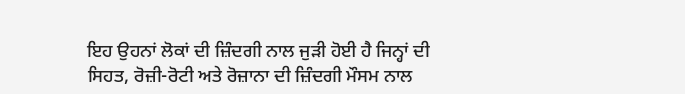ਇਹ ਉਹਨਾਂ ਲੋਕਾਂ ਦੀ ਜ਼ਿੰਦਗੀ ਨਾਲ ਜੁੜੀ ਹੋਈ ਹੈ ਜਿਨ੍ਹਾਂ ਦੀ ਸਿਹਤ, ਰੋਜ਼ੀ-ਰੋਟੀ ਅਤੇ ਰੋਜ਼ਾਨਾ ਦੀ ਜ਼ਿੰਦਗੀ ਮੌਸਮ ਨਾਲ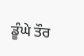ਡੂੰਘੇ ਤੌਰ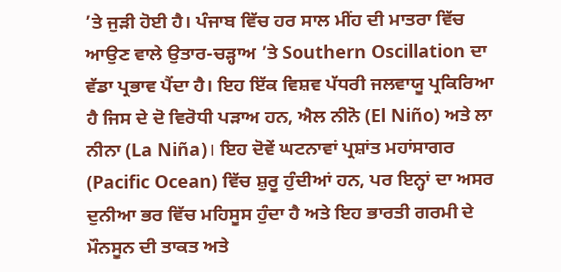’ਤੇ ਜੁੜੀ ਹੋਈ ਹੈ। ਪੰਜਾਬ ਵਿੱਚ ਹਰ ਸਾਲ ਮੀਂਹ ਦੀ ਮਾਤਰਾ ਵਿੱਚ ਆਉਣ ਵਾਲੇ ਉਤਾਰ-ਚੜ੍ਹਾਅ ’ਤੇ Southern Oscillation ਦਾ ਵੱਡਾ ਪ੍ਰਭਾਵ ਪੈਂਦਾ ਹੈ। ਇਹ ਇੱਕ ਵਿਸ਼ਵ ਪੱਧਰੀ ਜਲਵਾਯੂ ਪ੍ਰਕਿਰਿਆ ਹੈ ਜਿਸ ਦੇ ਦੋ ਵਿਰੋਧੀ ਪੜਾਅ ਹਨ, ਐਲ ਨੀਨੋ (El Niño) ਅਤੇ ਲਾ ਨੀਨਾ (La Niña)। ਇਹ ਦੋਵੇਂ ਘਟਨਾਵਾਂ ਪ੍ਰਸ਼ਾਂਤ ਮਹਾਂਸਾਗਰ (Pacific Ocean) ਵਿੱਚ ਸ਼ੁਰੂ ਹੁੰਦੀਆਂ ਹਨ, ਪਰ ਇਨ੍ਹਾਂ ਦਾ ਅਸਰ ਦੁਨੀਆ ਭਰ ਵਿੱਚ ਮਹਿਸੂਸ ਹੁੰਦਾ ਹੈ ਅਤੇ ਇਹ ਭਾਰਤੀ ਗਰਮੀ ਦੇ ਮੌਨਸੂਨ ਦੀ ਤਾਕਤ ਅਤੇ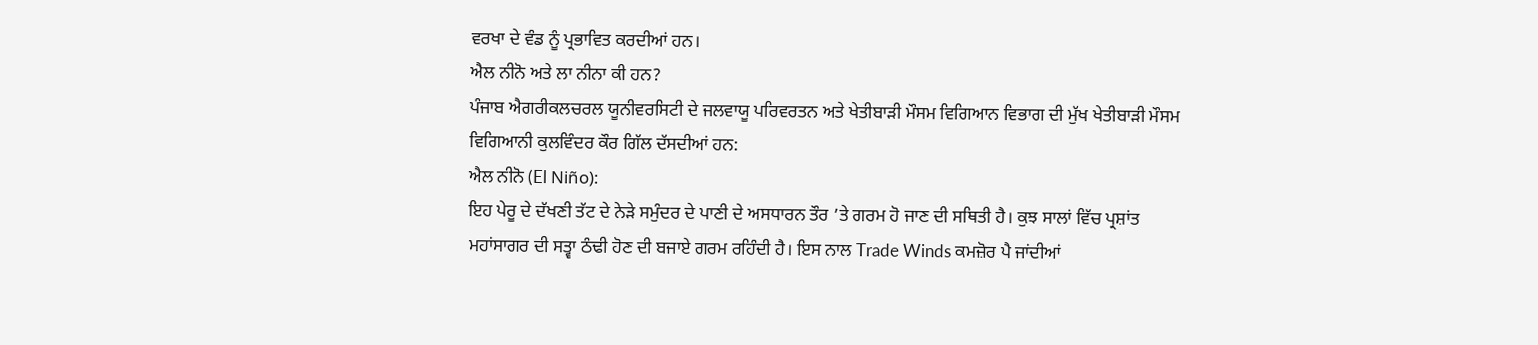ਵਰਖਾ ਦੇ ਵੰਡ ਨੂੰ ਪ੍ਰਭਾਵਿਤ ਕਰਦੀਆਂ ਹਨ।
ਐਲ ਨੀਨੋ ਅਤੇ ਲਾ ਨੀਨਾ ਕੀ ਹਨ?
ਪੰਜਾਬ ਐਗਰੀਕਲਚਰਲ ਯੂਨੀਵਰਸਿਟੀ ਦੇ ਜਲਵਾਯੂ ਪਰਿਵਰਤਨ ਅਤੇ ਖੇਤੀਬਾੜੀ ਮੌਸਮ ਵਿਗਿਆਨ ਵਿਭਾਗ ਦੀ ਮੁੱਖ ਖੇਤੀਬਾੜੀ ਮੌਸਮ ਵਿਗਿਆਨੀ ਕੁਲਵਿੰਦਰ ਕੌਰ ਗਿੱਲ ਦੱਸਦੀਆਂ ਹਨ:
ਐਲ ਨੀਨੋ (El Niño):
ਇਹ ਪੇਰੂ ਦੇ ਦੱਖਣੀ ਤੱਟ ਦੇ ਨੇੜੇ ਸਮੁੰਦਰ ਦੇ ਪਾਣੀ ਦੇ ਅਸਧਾਰਨ ਤੌਰ ’ਤੇ ਗਰਮ ਹੋ ਜਾਣ ਦੀ ਸਥਿਤੀ ਹੈ। ਕੁਝ ਸਾਲਾਂ ਵਿੱਚ ਪ੍ਰਸ਼ਾਂਤ ਮਹਾਂਸਾਗਰ ਦੀ ਸਤ੍ਵਾ ਠੰਢੀ ਹੋਣ ਦੀ ਬਜਾਏ ਗਰਮ ਰਹਿੰਦੀ ਹੈ। ਇਸ ਨਾਲ Trade Winds ਕਮਜ਼ੋਰ ਪੈ ਜਾਂਦੀਆਂ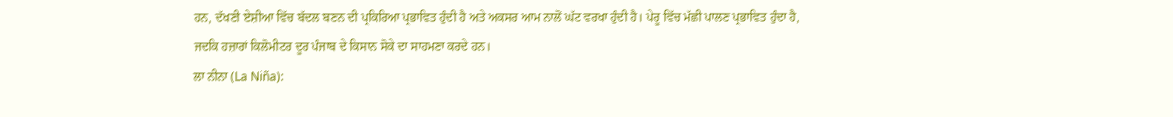ਹਨ, ਦੱਖਣੀ ਏਸ਼ੀਆ ਵਿੱਚ ਬੱਦਲ ਬਣਨ ਦੀ ਪ੍ਰਕਿਰਿਆ ਪ੍ਰਭਾਵਿਤ ਹੁੰਦੀ ਹੈ ਅਤੇ ਅਕਸਰ ਆਮ ਨਾਲੋਂ ਘੱਟ ਵਰਖਾ ਹੁੰਦੀ ਹੈ। ਪੇਰੂ ਵਿੱਚ ਮੱਛੀ ਪਾਲਣ ਪ੍ਰਭਾਵਿਤ ਹੁੰਦਾ ਹੈ, ਜਦਕਿ ਹਜ਼ਾਰਾਂ ਕਿਲੋਮੀਟਰ ਦੂਰ ਪੰਜਾਬ ਦੇ ਕਿਸਾਨ ਸੋਕੇ ਦਾ ਸਾਹਮਣਾ ਕਰਦੇ ਹਨ।
ਲਾ ਨੀਨਾ (La Niña):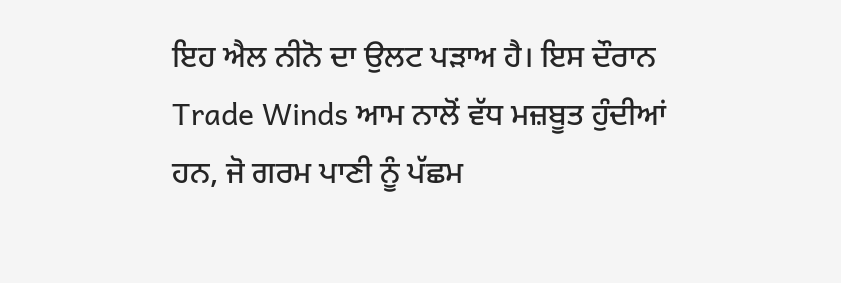ਇਹ ਐਲ ਨੀਨੋ ਦਾ ਉਲਟ ਪੜਾਅ ਹੈ। ਇਸ ਦੌਰਾਨ Trade Winds ਆਮ ਨਾਲੋਂ ਵੱਧ ਮਜ਼ਬੂਤ ਹੁੰਦੀਆਂ ਹਨ, ਜੋ ਗਰਮ ਪਾਣੀ ਨੂੰ ਪੱਛਮ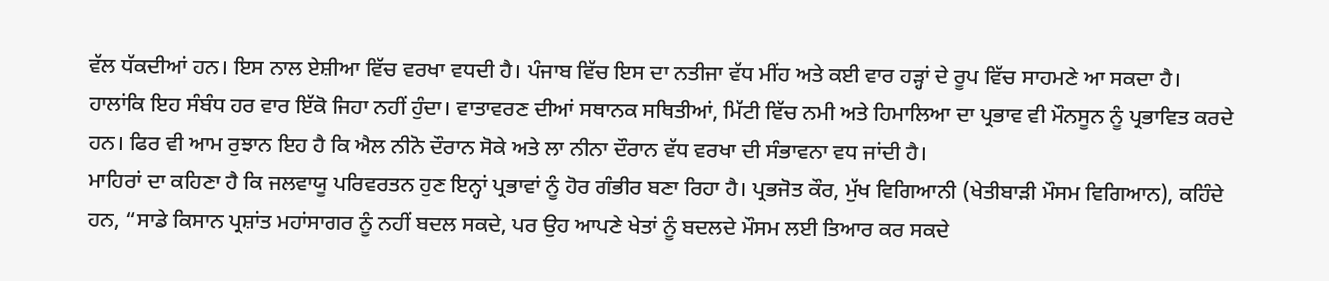ਵੱਲ ਧੱਕਦੀਆਂ ਹਨ। ਇਸ ਨਾਲ ਏਸ਼ੀਆ ਵਿੱਚ ਵਰਖਾ ਵਧਦੀ ਹੈ। ਪੰਜਾਬ ਵਿੱਚ ਇਸ ਦਾ ਨਤੀਜਾ ਵੱਧ ਮੀਂਹ ਅਤੇ ਕਈ ਵਾਰ ਹੜ੍ਹਾਂ ਦੇ ਰੂਪ ਵਿੱਚ ਸਾਹਮਣੇ ਆ ਸਕਦਾ ਹੈ।
ਹਾਲਾਂਕਿ ਇਹ ਸੰਬੰਧ ਹਰ ਵਾਰ ਇੱਕੋ ਜਿਹਾ ਨਹੀਂ ਹੁੰਦਾ। ਵਾਤਾਵਰਣ ਦੀਆਂ ਸਥਾਨਕ ਸਥਿਤੀਆਂ, ਮਿੱਟੀ ਵਿੱਚ ਨਮੀ ਅਤੇ ਹਿਮਾਲਿਆ ਦਾ ਪ੍ਰਭਾਵ ਵੀ ਮੌਨਸੂਨ ਨੂੰ ਪ੍ਰਭਾਵਿਤ ਕਰਦੇ ਹਨ। ਫਿਰ ਵੀ ਆਮ ਰੁਝਾਨ ਇਹ ਹੈ ਕਿ ਐਲ ਨੀਨੋ ਦੌਰਾਨ ਸੋਕੇ ਅਤੇ ਲਾ ਨੀਨਾ ਦੌਰਾਨ ਵੱਧ ਵਰਖਾ ਦੀ ਸੰਭਾਵਨਾ ਵਧ ਜਾਂਦੀ ਹੈ।
ਮਾਹਿਰਾਂ ਦਾ ਕਹਿਣਾ ਹੈ ਕਿ ਜਲਵਾਯੂ ਪਰਿਵਰਤਨ ਹੁਣ ਇਨ੍ਹਾਂ ਪ੍ਰਭਾਵਾਂ ਨੂੰ ਹੋਰ ਗੰਭੀਰ ਬਣਾ ਰਿਹਾ ਹੈ। ਪ੍ਰਭਜੋਤ ਕੌਰ, ਮੁੱਖ ਵਿਗਿਆਨੀ (ਖੇਤੀਬਾੜੀ ਮੌਸਮ ਵਿਗਿਆਨ), ਕਹਿੰਦੇ ਹਨ, “ਸਾਡੇ ਕਿਸਾਨ ਪ੍ਰਸ਼ਾਂਤ ਮਹਾਂਸਾਗਰ ਨੂੰ ਨਹੀਂ ਬਦਲ ਸਕਦੇ, ਪਰ ਉਹ ਆਪਣੇ ਖੇਤਾਂ ਨੂੰ ਬਦਲਦੇ ਮੌਸਮ ਲਈ ਤਿਆਰ ਕਰ ਸਕਦੇ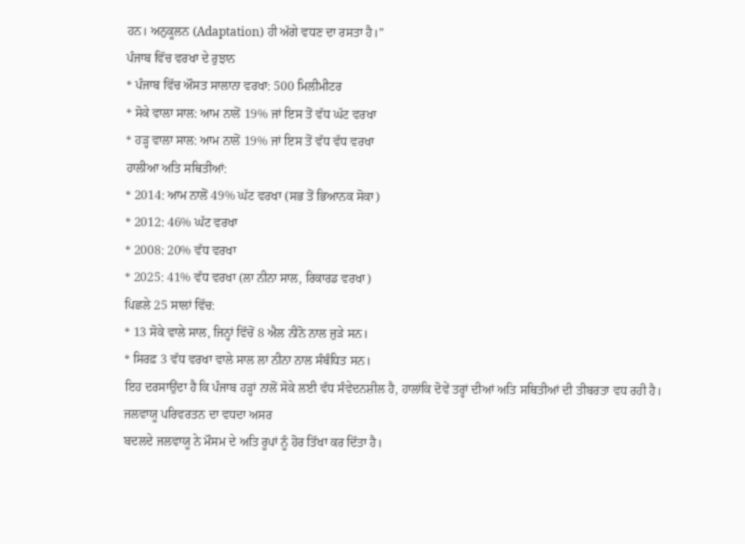ਹਨ। ਅਨੁਕੂਲਨ (Adaptation) ਹੀ ਅੱਗੇ ਵਧਣ ਦਾ ਰਸਤਾ ਹੈ।”
ਪੰਜਾਬ ਵਿੱਚ ਵਰਖਾ ਦੇ ਰੁਝਾਨ
* ਪੰਜਾਬ ਵਿੱਚ ਔਸਤ ਸਾਲਾਨਾ ਵਰਖਾ: 500 ਮਿਲੀਮੀਟਰ
* ਸੋਕੇ ਵਾਲਾ ਸਾਲ: ਆਮ ਨਾਲੋਂ 19% ਜਾਂ ਇਸ ਤੋਂ ਵੱਧ ਘੱਟ ਵਰਖਾ
* ਹੜ੍ਹ ਵਾਲਾ ਸਾਲ: ਆਮ ਨਾਲੋਂ 19% ਜਾਂ ਇਸ ਤੋਂ ਵੱਧ ਵੱਧ ਵਰਖਾ
ਹਾਲੀਆ ਅਤਿ ਸਥਿਤੀਆਂ:
* 2014: ਆਮ ਨਾਲੋਂ 49% ਘੱਟ ਵਰਖਾ (ਸਭ ਤੋਂ ਭਿਆਨਕ ਸੋਕਾ)
* 2012: 46% ਘੱਟ ਵਰਖਾ
* 2008: 20% ਵੱਧ ਵਰਖਾ
* 2025: 41% ਵੱਧ ਵਰਖਾ (ਲਾ ਨੀਨਾ ਸਾਲ, ਰਿਕਾਰਡ ਵਰਖਾ)
ਪਿਛਲੇ 25 ਸਾਲਾਂ ਵਿੱਚ:
* 13 ਸੋਕੇ ਵਾਲੇ ਸਾਲ, ਜਿਨ੍ਹਾਂ ਵਿੱਚੋਂ 8 ਐਲ ਨੀਨੋ ਨਾਲ ਜੁੜੇ ਸਨ।
* ਸਿਰਫ਼ 3 ਵੱਧ ਵਰਖਾ ਵਾਲੇ ਸਾਲ ਲਾ ਨੀਨਾ ਨਾਲ ਸੰਬੰਧਿਤ ਸਨ।
ਇਹ ਦਰਸਾਉਂਦਾ ਹੈ ਕਿ ਪੰਜਾਬ ਹੜ੍ਹਾਂ ਨਾਲੋਂ ਸੋਕੇ ਲਈ ਵੱਧ ਸੰਵੇਦਨਸ਼ੀਲ ਹੈ, ਹਾਲਾਂਕਿ ਦੋਵੇਂ ਤਰ੍ਹਾਂ ਦੀਆਂ ਅਤਿ ਸਥਿਤੀਆਂ ਦੀ ਤੀਬਰਤਾ ਵਧ ਰਹੀ ਹੈ।
ਜਲਵਾਯੂ ਪਰਿਵਰਤਨ ਦਾ ਵਧਦਾ ਅਸਰ
ਬਦਲਦੇ ਜਲਵਾਯੂ ਨੇ ਮੌਸਮ ਦੇ ਅਤਿ ਰੂਪਾਂ ਨੂੰ ਹੋਰ ਤਿੱਖਾ ਕਰ ਦਿੱਤਾ ਹੈ।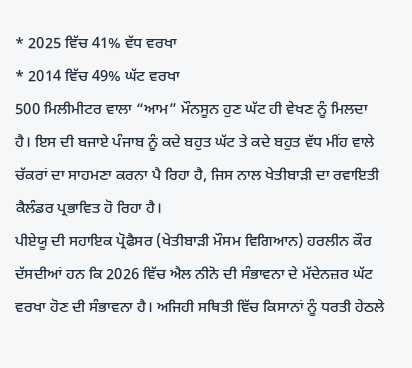* 2025 ਵਿੱਚ 41% ਵੱਧ ਵਰਖਾ
* 2014 ਵਿੱਚ 49% ਘੱਟ ਵਰਖਾ
500 ਮਿਲੀਮੀਟਰ ਵਾਲਾ “ਆਮ” ਮੌਨਸੂਨ ਹੁਣ ਘੱਟ ਹੀ ਵੇਖਣ ਨੂੰ ਮਿਲਦਾ ਹੈ। ਇਸ ਦੀ ਬਜਾਏ ਪੰਜਾਬ ਨੂੰ ਕਦੇ ਬਹੁਤ ਘੱਟ ਤੇ ਕਦੇ ਬਹੁਤ ਵੱਧ ਮੀਂਹ ਵਾਲੇ ਚੱਕਰਾਂ ਦਾ ਸਾਹਮਣਾ ਕਰਨਾ ਪੈ ਰਿਹਾ ਹੈ, ਜਿਸ ਨਾਲ ਖੇਤੀਬਾੜੀ ਦਾ ਰਵਾਇਤੀ ਕੈਲੰਡਰ ਪ੍ਰਭਾਵਿਤ ਹੋ ਰਿਹਾ ਹੈ।
ਪੀਏਯੂ ਦੀ ਸਹਾਇਕ ਪ੍ਰੋਫੈਸਰ (ਖੇਤੀਬਾੜੀ ਮੌਸਮ ਵਿਗਿਆਨ) ਹਰਲੀਨ ਕੌਰ ਦੱਸਦੀਆਂ ਹਨ ਕਿ 2026 ਵਿੱਚ ਐਲ ਨੀਨੋ ਦੀ ਸੰਭਾਵਨਾ ਦੇ ਮੱਦੇਨਜ਼ਰ ਘੱਟ ਵਰਖਾ ਹੋਣ ਦੀ ਸੰਭਾਵਨਾ ਹੈ। ਅਜਿਹੀ ਸਥਿਤੀ ਵਿੱਚ ਕਿਸਾਨਾਂ ਨੂੰ ਧਰਤੀ ਹੇਠਲੇ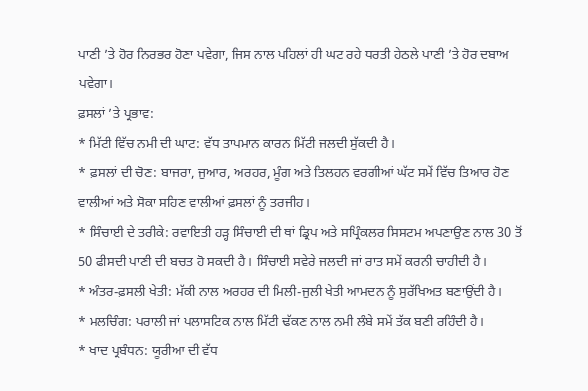ਪਾਣੀ ’ਤੇ ਹੋਰ ਨਿਰਭਰ ਹੋਣਾ ਪਵੇਗਾ, ਜਿਸ ਨਾਲ ਪਹਿਲਾਂ ਹੀ ਘਟ ਰਹੇ ਧਰਤੀ ਹੇਠਲੇ ਪਾਣੀ ’ਤੇ ਹੋਰ ਦਬਾਅ ਪਵੇਗਾ।
ਫ਼ਸਲਾਂ ’ਤੇ ਪ੍ਰਭਾਵ:
* ਮਿੱਟੀ ਵਿੱਚ ਨਮੀ ਦੀ ਘਾਟ: ਵੱਧ ਤਾਪਮਾਨ ਕਾਰਨ ਮਿੱਟੀ ਜਲਦੀ ਸੁੱਕਦੀ ਹੈ।
* ਫ਼ਸਲਾਂ ਦੀ ਚੋਣ: ਬਾਜਰਾ, ਜੁਆਰ, ਅਰਹਰ, ਮੂੰਗ ਅਤੇ ਤਿਲਹਨ ਵਰਗੀਆਂ ਘੱਟ ਸਮੇਂ ਵਿੱਚ ਤਿਆਰ ਹੋਣ ਵਾਲੀਆਂ ਅਤੇ ਸੋਕਾ ਸਹਿਣ ਵਾਲੀਆਂ ਫ਼ਸਲਾਂ ਨੂੰ ਤਰਜੀਹ।
* ਸਿੰਚਾਈ ਦੇ ਤਰੀਕੇ: ਰਵਾਇਤੀ ਹੜ੍ਹ ਸਿੰਚਾਈ ਦੀ ਥਾਂ ਡ੍ਰਿਪ ਅਤੇ ਸਪ੍ਰਿੰਕਲਰ ਸਿਸਟਮ ਅਪਣਾਉਣ ਨਾਲ 30 ਤੋਂ 50 ਫੀਸਦੀ ਪਾਣੀ ਦੀ ਬਚਤ ਹੋ ਸਕਦੀ ਹੈ। ਸਿੰਚਾਈ ਸਵੇਰੇ ਜਲਦੀ ਜਾਂ ਰਾਤ ਸਮੇਂ ਕਰਨੀ ਚਾਹੀਦੀ ਹੈ।
* ਅੰਤਰ-ਫ਼ਸਲੀ ਖੇਤੀ: ਮੱਕੀ ਨਾਲ ਅਰਹਰ ਦੀ ਮਿਲੀ-ਜੁਲੀ ਖੇਤੀ ਆਮਦਨ ਨੂੰ ਸੁਰੱਖਿਅਤ ਬਣਾਉਂਦੀ ਹੈ।
* ਮਲਚਿੰਗ: ਪਰਾਲੀ ਜਾਂ ਪਲਾਸਟਿਕ ਨਾਲ ਮਿੱਟੀ ਢੱਕਣ ਨਾਲ ਨਮੀ ਲੰਬੇ ਸਮੇਂ ਤੱਕ ਬਣੀ ਰਹਿੰਦੀ ਹੈ।
* ਖਾਦ ਪ੍ਰਬੰਧਨ: ਯੂਰੀਆ ਦੀ ਵੱਧ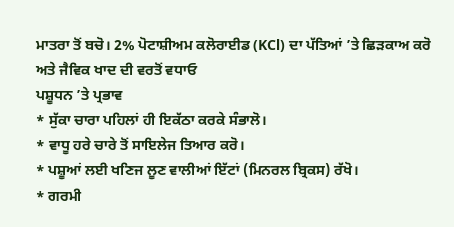ਮਾਤਰਾ ਤੋਂ ਬਚੋ। 2% ਪੋਟਾਸ਼ੀਅਮ ਕਲੋਰਾਈਡ (KCl) ਦਾ ਪੱਤਿਆਂ ’ਤੇ ਛਿੜਕਾਅ ਕਰੋ ਅਤੇ ਜੈਵਿਕ ਖਾਦ ਦੀ ਵਰਤੋਂ ਵਧਾਓ
ਪਸ਼ੂਧਨ ’ਤੇ ਪ੍ਰਭਾਵ
* ਸੁੱਕਾ ਚਾਰਾ ਪਹਿਲਾਂ ਹੀ ਇਕੱਠਾ ਕਰਕੇ ਸੰਭਾਲੋ।
* ਵਾਧੂ ਹਰੇ ਚਾਰੇ ਤੋਂ ਸਾਇਲੇਜ ਤਿਆਰ ਕਰੋ।
* ਪਸ਼ੂਆਂ ਲਈ ਖਣਿਜ ਲੂਣ ਵਾਲੀਆਂ ਇੱਟਾਂ (ਮਿਨਰਲ ਬ੍ਰਿਕਸ) ਰੱਖੋ।
* ਗਰਮੀ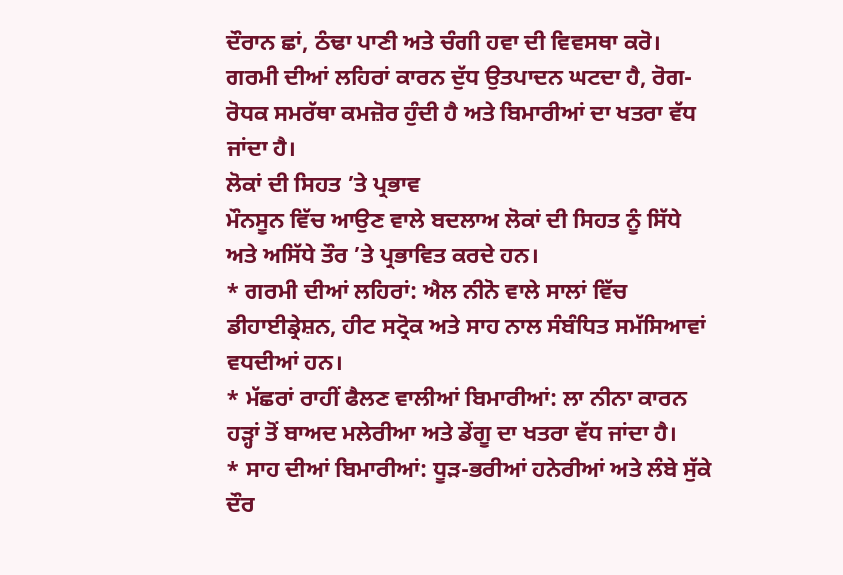ਦੌਰਾਨ ਛਾਂ, ਠੰਢਾ ਪਾਣੀ ਅਤੇ ਚੰਗੀ ਹਵਾ ਦੀ ਵਿਵਸਥਾ ਕਰੋ।
ਗਰਮੀ ਦੀਆਂ ਲਹਿਰਾਂ ਕਾਰਨ ਦੁੱਧ ਉਤਪਾਦਨ ਘਟਦਾ ਹੈ, ਰੋਗ-ਰੋਧਕ ਸਮਰੱਥਾ ਕਮਜ਼ੋਰ ਹੁੰਦੀ ਹੈ ਅਤੇ ਬਿਮਾਰੀਆਂ ਦਾ ਖਤਰਾ ਵੱਧ ਜਾਂਦਾ ਹੈ।
ਲੋਕਾਂ ਦੀ ਸਿਹਤ ’ਤੇ ਪ੍ਰਭਾਵ
ਮੌਨਸੂਨ ਵਿੱਚ ਆਉਣ ਵਾਲੇ ਬਦਲਾਅ ਲੋਕਾਂ ਦੀ ਸਿਹਤ ਨੂੰ ਸਿੱਧੇ ਅਤੇ ਅਸਿੱਧੇ ਤੌਰ ’ਤੇ ਪ੍ਰਭਾਵਿਤ ਕਰਦੇ ਹਨ।
* ਗਰਮੀ ਦੀਆਂ ਲਹਿਰਾਂ: ਐਲ ਨੀਨੋ ਵਾਲੇ ਸਾਲਾਂ ਵਿੱਚ ਡੀਹਾਈਡ੍ਰੇਸ਼ਨ, ਹੀਟ ਸਟ੍ਰੋਕ ਅਤੇ ਸਾਹ ਨਾਲ ਸੰਬੰਧਿਤ ਸਮੱਸਿਆਵਾਂ ਵਧਦੀਆਂ ਹਨ।
* ਮੱਛਰਾਂ ਰਾਹੀਂ ਫੈਲਣ ਵਾਲੀਆਂ ਬਿਮਾਰੀਆਂ: ਲਾ ਨੀਨਾ ਕਾਰਨ ਹੜ੍ਹਾਂ ਤੋਂ ਬਾਅਦ ਮਲੇਰੀਆ ਅਤੇ ਡੇਂਗੂ ਦਾ ਖਤਰਾ ਵੱਧ ਜਾਂਦਾ ਹੈ।
* ਸਾਹ ਦੀਆਂ ਬਿਮਾਰੀਆਂ: ਧੂੜ-ਭਰੀਆਂ ਹਨੇਰੀਆਂ ਅਤੇ ਲੰਬੇ ਸੁੱਕੇ ਦੌਰ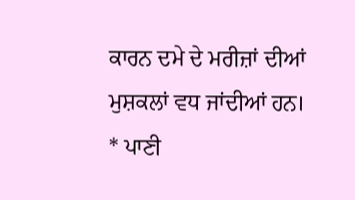ਕਾਰਨ ਦਮੇ ਦੇ ਮਰੀਜ਼ਾਂ ਦੀਆਂ ਮੁਸ਼ਕਲਾਂ ਵਧ ਜਾਂਦੀਆਂ ਹਨ।
* ਪਾਣੀ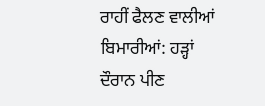ਰਾਹੀਂ ਫੈਲਣ ਵਾਲੀਆਂ ਬਿਮਾਰੀਆਂ: ਹੜ੍ਹਾਂ ਦੌਰਾਨ ਪੀਣ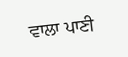ਵਾਲਾ ਪਾਣੀ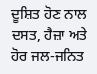ਦੂਸ਼ਿਤ ਹੋਣ ਨਾਲ ਦਸਤ, ਹੈਜ਼ਾ ਅਤੇ ਹੋਰ ਜਲ-ਜਨਿਤ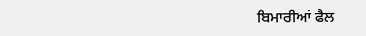ਬਿਮਾਰੀਆਂ ਫੈਲ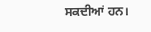ਸਕਦੀਆਂ ਹਨ।